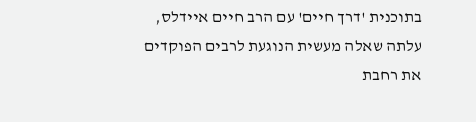בתוכנית 'דרך חיים' עם הרב חיים איידלס, עלתה שאלה מעשית הנוגעת לרבים הפוקדים את רחבת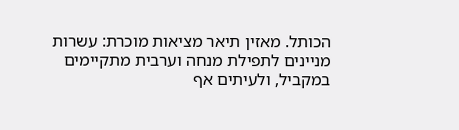הכותל. מאזין תיאר מציאות מוכרת: עשרות מניינים לתפילת מנחה וערבית מתקיימים במקביל, ולעיתים אף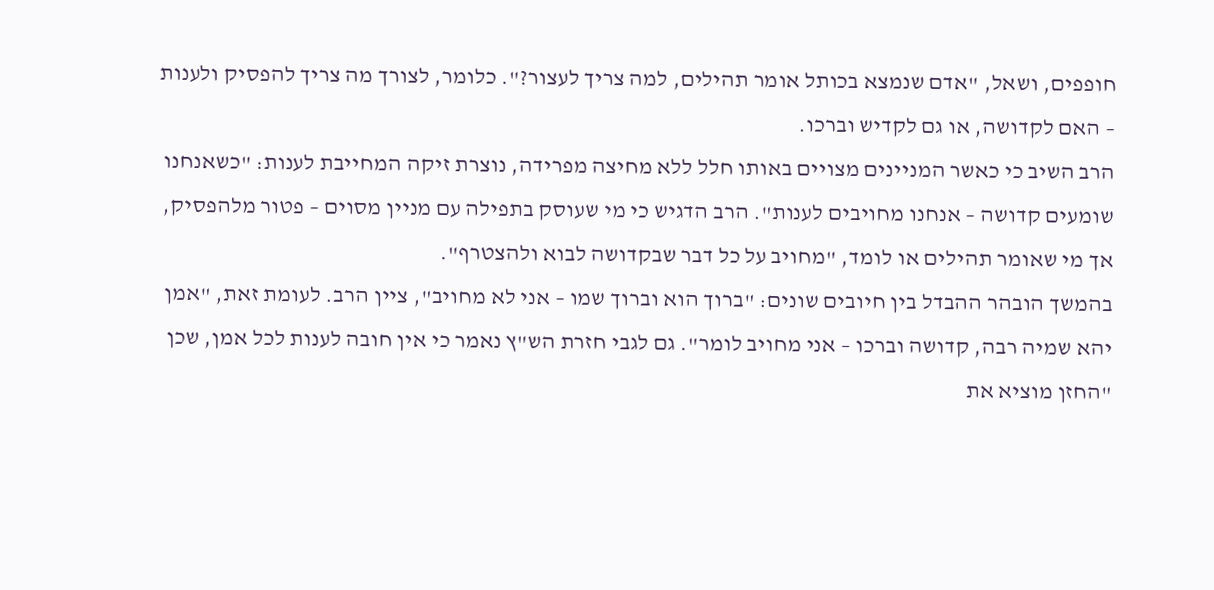חופפים, ושאל, "אדם שנמצא בכותל אומר תהילים, למה צריך לעצור?". כלומר, לצורך מה צריך להפסיק ולענות – האם לקדושה, או גם לקדיש וברכו.
הרב השיב כי כאשר המניינים מצויים באותו חלל ללא מחיצה מפרידה, נוצרת זיקה המחייבת לענות: "כשאנחנו שומעים קדושה – אנחנו מחויבים לענות". הרב הדגיש כי מי שעוסק בתפילה עם מניין מסוים – פטור מלהפסיק, אך מי שאומר תהילים או לומד, "מחויב על כל דבר שבקדושה לבוא ולהצטרף".
בהמשך הובהר ההבדל בין חיובים שונים: "ברוך הוא וברוך שמו – אני לא מחויב", ציין הרב. לעומת זאת, "אמן יהא שמיה רבה, קדושה וברכו – אני מחויב לומר". גם לגבי חזרת הש"ץ נאמר כי אין חובה לענות לכל אמן, שכן "החזן מוציא את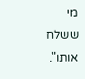מי ששלח אותו".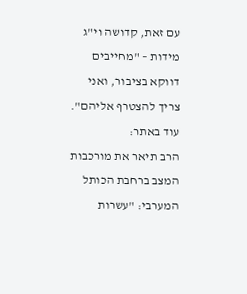עם זאת, קדושה וי"ג מידות – "מחייבים דווקא בציבור, ואני צריך להצטרף אליהם".
עוד באתר:
הרב תיאר את מורכבות המצב ברחבת הכותל המערבי: "עשרות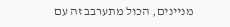מניינים, הכול מתערבב זה עם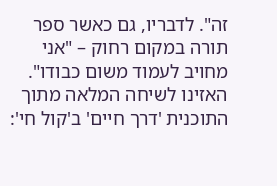זה". לדבריו, גם כאשר ספר תורה במקום רחוק – "אני מחויב לעמוד משום כבודו".
האזינו לשיחה המלאה מתוך התוכנית 'דרך חיים' ב'קול חי':